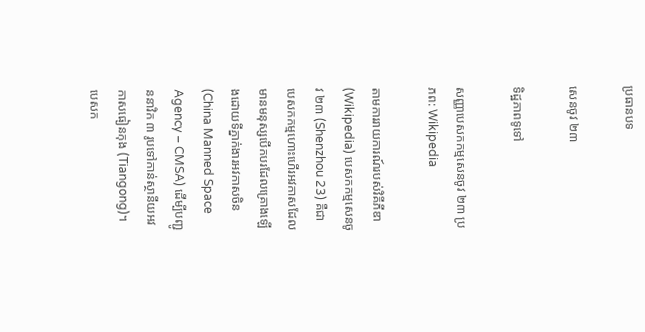ប្រធានបទ

សេនចូវ ២៣

ទិដ្ឋភាពទូទៅ

សញ្ញាបេសកកម្មសេនចូវ ២៣ ប្រភព: Wikipedia

តាមការរាយការណ៍របស់វិគីភីឌា (Wikipedia) បេសកកម្មសេនចូវ ២៣ (Shenzhou 23) គឺជាបេសកកម្មហោះហើរអវកាសដែលមានមនុស្សបើកបរដែលគ្រោងឡើងដោយទីភ្នាក់ងារអវកាសចិន (China Manned Space Agency – CMSA) ដើម្បីបញ្ជូននាវិក ៣ រូបទៅកាន់ស្ថានីយអវកាសធៀនកុង (Tiangong)។ បេសក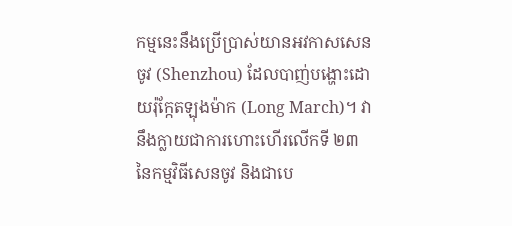កម្មនេះនឹងប្រើប្រាស់យានអវកាសសេនចូវ (Shenzhou) ដែលបាញ់បង្ហោះដោយរ៉ុក្កែតឡុងម៉ាក (Long March)។ វានឹងក្លាយជាការហោះហើរលើកទី ២៣ នៃកម្មវិធីសេនចូវ និងជាបេ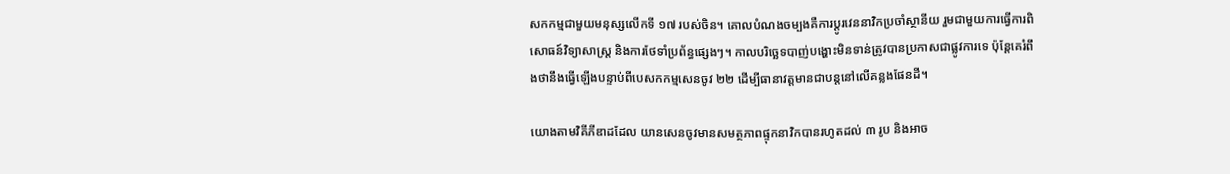សកកម្មជាមួយមនុស្សលើកទី ១៧ របស់ចិន។ គោលបំណងចម្បងគឺការប្តូរវេននាវិកប្រចាំស្ថានីយ រួមជាមួយការធ្វើការពិសោធន៍វិទ្យាសាស្ត្រ និងការថែទាំប្រព័ន្ធផ្សេងៗ។ កាលបរិច្ឆេទបាញ់បង្ហោះមិនទាន់ត្រូវបានប្រកាសជាផ្លូវការទេ ប៉ុន្តែគេរំពឹងថានឹងធ្វើឡើងបន្ទាប់ពីបេសកកម្មសេនចូវ ២២ ដើម្បីធានាវត្តមានជាបន្តនៅលើគន្លងផែនដី។

យោងតាមវិគីភីឌាដដែល យានសេនចូវមានសមត្ថភាពផ្ទុកនាវិកបានរហូតដល់ ៣ រូប និងអាច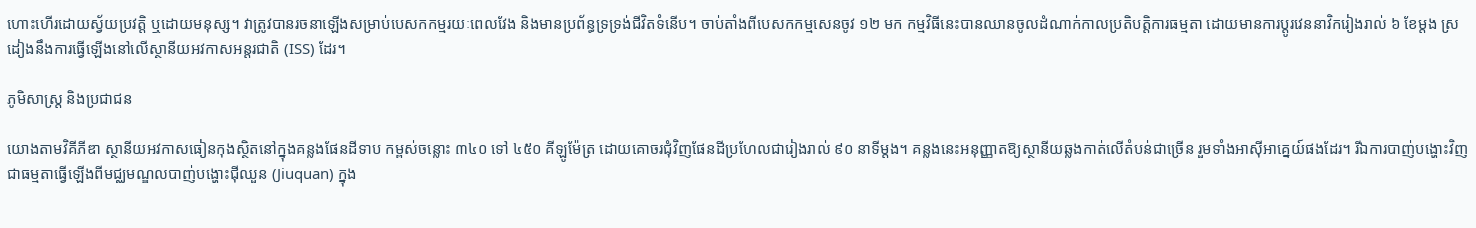ហោះហើរដោយស្វ័យប្រវត្តិ ឬដោយមនុស្ស។ វាត្រូវបានរចនាឡើងសម្រាប់បេសកកម្មរយៈពេលវែង និងមានប្រព័ន្ធទ្រទ្រង់ជីវិតទំនើប។ ចាប់តាំងពីបេសកកម្មសេនចូវ ១២ មក កម្មវិធីនេះបានឈានចូលដំណាក់កាលប្រតិបត្តិការធម្មតា ដោយមានការប្តូរវេននាវិករៀងរាល់ ៦ ខែម្តង ស្រដៀងនឹងការធ្វើឡើងនៅលើស្ថានីយអវកាសអន្តរជាតិ (ISS) ដែរ។

ភូមិសាស្ត្រ និងប្រជាជន

យោងតាមវិគីភីឌា ស្ថានីយអវកាសធៀនកុងស្ថិតនៅក្នុងគន្លងផែនដីទាប កម្ពស់ចន្លោះ ៣៤០ ទៅ ៤៥០ គីឡូម៉ែត្រ ដោយគោចរជុំវិញផែនដីប្រហែលជារៀងរាល់ ៩០ នាទីម្តង។ គន្លងនេះអនុញ្ញាតឱ្យស្ថានីយឆ្លងកាត់លើតំបន់ជាច្រើន រួមទាំងអាស៊ីអាគ្នេយ៍ផងដែរ។ រីឯការបាញ់បង្ហោះវិញ ជាធម្មតាធ្វើឡើងពីមជ្ឈមណ្ឌលបាញ់បង្ហោះជុីឈួន (Jiuquan) ក្នុង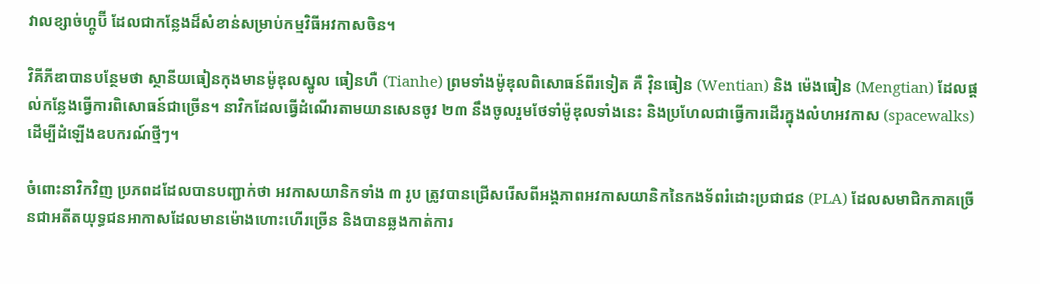វាលខ្សាច់ហ្គូប៊ី ដែលជាកន្លែងដ៏សំខាន់សម្រាប់កម្មវិធីអវកាសចិន។

វិគីភីឌាបានបន្ថែមថា ស្ថានីយធៀនកុងមានម៉ូឌុលស្នូល ធៀនហឺ (Tianhe) ព្រមទាំងម៉ូឌុលពិសោធន៍ពីរទៀត គឺ វ៉ិនធៀន (Wentian) និង ម៉េងធៀន (Mengtian) ដែលផ្តល់កន្លែងធ្វើការពិសោធន៍ជាច្រើន។ នាវិកដែលធ្វើដំណើរតាមយានសេនចូវ ២៣ នឹងចូលរួមថែទាំម៉ូឌុលទាំងនេះ និងប្រហែលជាធ្វើការដើរក្នុងលំហអវកាស (spacewalks) ដើម្បីដំឡើងឧបករណ៍ថ្មីៗ។

ចំពោះនាវិកវិញ ប្រភពដដែលបានបញ្ជាក់ថា អវកាសយានិកទាំង ៣ រូប ត្រូវបានជ្រើសរើសពីអង្គភាពអវកាសយានិកនៃកងទ័ពរំដោះប្រជាជន (PLA) ដែលសមាជិកភាគច្រើនជាអតីតយុទ្ធជនអាកាសដែលមានម៉ោងហោះហើរច្រើន និងបានឆ្លងកាត់ការ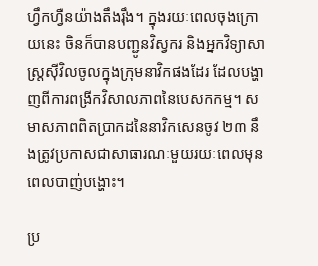ហ្វឹកហ្វឺនយ៉ាងតឹងរ៉ឹង។ ក្នុងរយៈពេលចុងក្រោយនេះ ចិនក៏បានបញ្ជូនវិស្វករ និងអ្នកវិទ្យាសាស្ត្រស៊ីវិលចូលក្នុងក្រុមនាវិកផងដែរ ដែលបង្ហាញពីការពង្រីកវិសាលភាពនៃបេសកកម្ម។ សមាសភាពពិតប្រាកដនៃនាវិកសេនចូវ ២៣ នឹងត្រូវប្រកាសជាសាធារណៈមួយរយៈពេលមុនពេលបាញ់បង្ហោះ។

ប្រ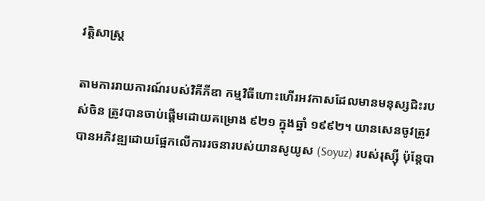វត្តិសាស្ត្រ

តាមការរាយការណ៍របស់វិគីភីឌា កម្មវិធីហោះហើរអវកាសដែលមានមនុស្សជិះរបស់ចិន ត្រូវបានចាប់ផ្តើមដោយគម្រោង ៩២១ ក្នុងឆ្នាំ ១៩៩២។ យានសេនចូវត្រូវបានអភិវឌ្ឍដោយផ្អែកលើការរចនារបស់យានសូយូស (Soyuz) របស់រុស្ស៊ី ប៉ុន្តែបា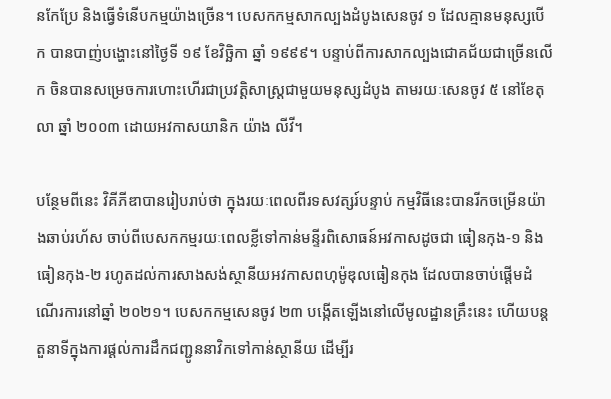នកែប្រែ និងធ្វើទំនើបកម្មយ៉ាងច្រើន។ បេសកកម្មសាកល្បងដំបូងសេនចូវ ១ ដែលគ្មានមនុស្សបើក បានបាញ់បង្ហោះនៅថ្ងៃទី ១៩ ខែវិច្ឆិកា ឆ្នាំ ១៩៩៩។ បន្ទាប់ពីការសាកល្បងជោគជ័យជាច្រើនលើក ចិនបានសម្រេចការហោះហើរជាប្រវត្តិសាស្ត្រជាមួយមនុស្សដំបូង តាមរយៈសេនចូវ ៥ នៅខែតុលា ឆ្នាំ ២០០៣ ដោយអវកាសយានិក យ៉ាង លីវី។

បន្ថែមពីនេះ វិគីភីឌាបានរៀបរាប់ថា ក្នុងរយៈពេលពីរទសវត្សរ៍បន្ទាប់ កម្មវិធីនេះបានរីកចម្រើនយ៉ាងឆាប់រហ័ស ចាប់ពីបេសកកម្មរយៈពេលខ្លីទៅកាន់មន្ទីរពិសោធន៍អវកាសដូចជា ធៀនកុង-១ និងធៀនកុង-២ រហូតដល់ការសាងសង់ស្ថានីយអវកាសពហុម៉ូឌុលធៀនកុង ដែលបានចាប់ផ្តើមដំណើរការនៅឆ្នាំ ២០២១។ បេសកកម្មសេនចូវ ២៣ បង្កើតឡើងនៅលើមូលដ្ឋានគ្រឹះនេះ ហើយបន្តតួនាទីក្នុងការផ្តល់ការដឹកជញ្ជូននាវិកទៅកាន់ស្ថានីយ ដើម្បីរ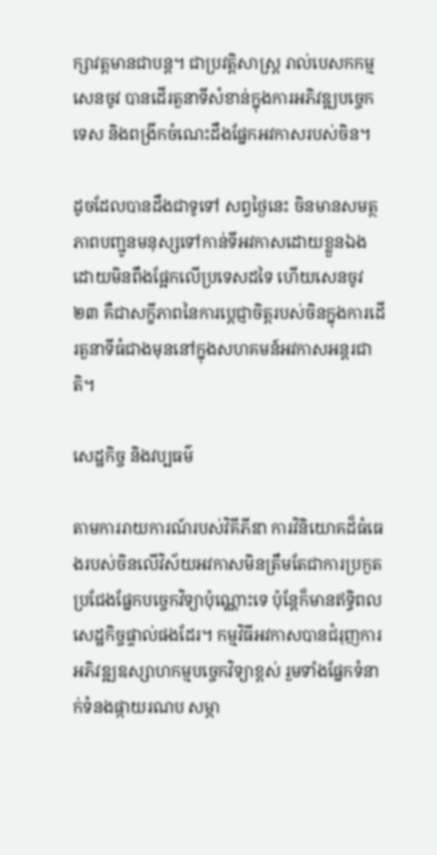ក្សាវត្តមានជាបន្ត។ ជាប្រវត្តិសាស្ត្រ រាល់បេសកកម្មសេនចូវ បានដើរតួនាទីសំខាន់ក្នុងការអភិវឌ្ឍបច្ចេកទេស និងពង្រីកចំណេះដឹងផ្នែកអវកាសរបស់ចិន។

ដូចដែលបានដឹងជាទូទៅ សព្វថ្ងៃនេះ ចិនមានសមត្ថភាពបញ្ជូនមនុស្សទៅកាន់ទីអវកាសដោយខ្លួនឯង ដោយមិនពឹងផ្អែកលើប្រទេសដទៃ ហើយសេនចូវ ២៣ គឺជាសក្ខីភាពនៃការប្តេជ្ញាចិត្តរបស់ចិនក្នុងការដើរតួនាទីធំជាងមុននៅក្នុងសហគមន៍អវកាសអន្តរជាតិ។

សេដ្ឋកិច្ច និងវប្បធម៌

តាមការរាយការណ៍របស់វិគីភីឌា ការវិនិយោគដ៏ធំធេងរបស់ចិនលើវិស័យអវកាសមិនត្រឹមតែជាការប្រកួតប្រជែងផ្នែកបច្ចេកវិទ្យាប៉ុណ្ណោះទេ ប៉ុន្តែក៏មានឥទ្ធិពលសេដ្ឋកិច្ចផ្ទាល់ផងដែរ។ កម្មវិធីអវកាសបានជំរុញការអភិវឌ្ឍឧស្សាហកម្មបច្ចេកវិទ្យាខ្ពស់ រួមទាំងផ្នែកទំនាក់ទំនងផ្កាយរណប សម្ភា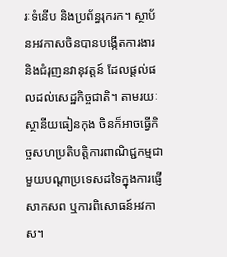រៈទំនើប និងប្រព័ន្ធរុករក។ ស្ថាប័នអវកាសចិនបានបង្កើតការងារ និងជំរុញនវានុវត្តន៍ ដែលផ្តល់ផលដល់សេដ្ឋកិច្ចជាតិ។ តាមរយៈស្ថានីយធៀនកុង ចិនក៏អាចធ្វើកិច្ចសហប្រតិបត្តិការពាណិជ្ជកម្មជាមួយបណ្តាប្រទេសដទៃក្នុងការផ្ញើសាកសព ឬការពិសោធន៍អវកាស។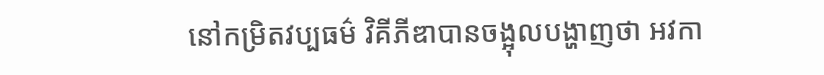នៅកម្រិតវប្បធម៌ វិគីភីឌាបានចង្អុលបង្ហាញថា អវកា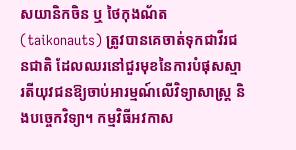សយានិកចិន ឬ ថៃកុងណ័ត (taikonauts) ត្រូវបានគេចាត់ទុកជាវីរជនជាតិ ដែលឈរនៅជួរមុខនៃការបំផុសស្មារតីយុវជនឱ្យចាប់អារម្មណ៍លើវិទ្យាសាស្ត្រ និងបច្ចេកវិទ្យា។ កម្មវិធីអវកាស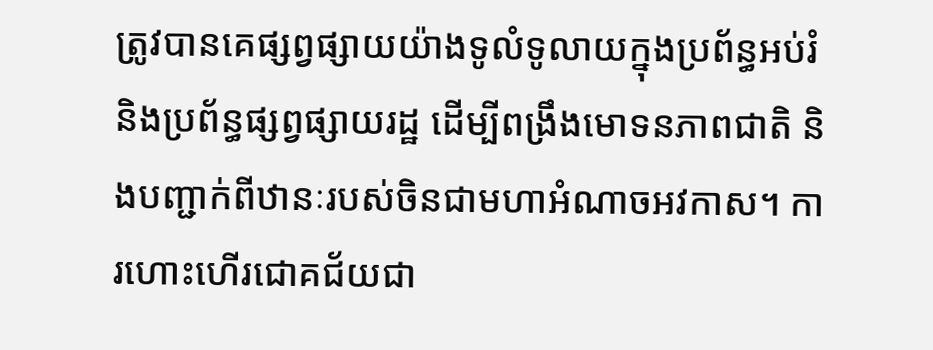ត្រូវបានគេផ្សព្វផ្សាយយ៉ាងទូលំទូលាយក្នុងប្រព័ន្ធអប់រំ និងប្រព័ន្ធផ្សព្វផ្សាយរដ្ឋ ដើម្បីពង្រឹងមោទនភាពជាតិ និងបញ្ជាក់ពីឋានៈរបស់ចិនជាមហាអំណាចអវកាស។ ការហោះហើរជោគជ័យជា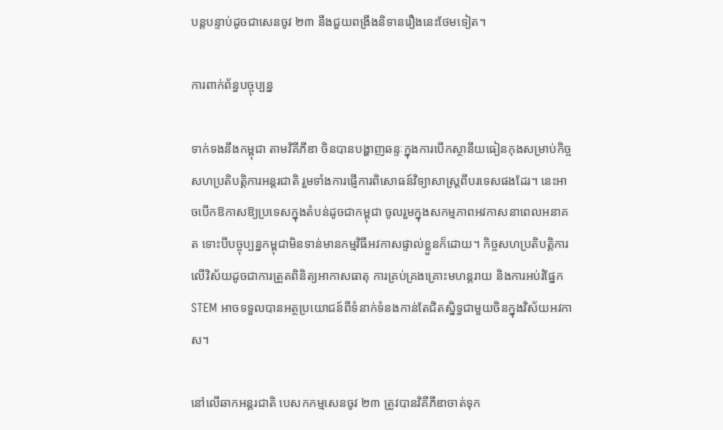បន្តបន្ទាប់ដូចជាសេនចូវ ២៣ នឹងជួយពង្រឹងនិទានរឿងនេះថែមទៀត។

ការពាក់ព័ន្ធបច្ចុប្បន្ន

ទាក់ទងនឹងកម្ពុជា តាមវិគីភីឌា ចិនបានបង្ហាញឆន្ទៈក្នុងការបើកស្ថានីយធៀនកុងសម្រាប់កិច្ចសហប្រតិបត្តិការអន្តរជាតិ រួមទាំងការផ្ញើការពិសោធន៍វិទ្យាសាស្ត្រពីបរទេសផងដែរ។ នេះអាចបើកឱកាសឱ្យប្រទេសក្នុងតំបន់ដូចជាកម្ពុជា ចូលរួមក្នុងសកម្មភាពអវកាសនាពេលអនាគត ទោះបីបច្ចុប្បន្នកម្ពុជាមិនទាន់មានកម្មវិធីអវកាសផ្ទាល់ខ្លួនក៏ដោយ។ កិច្ចសហប្រតិបត្តិការលើវិស័យដូចជាការត្រួតពិនិត្យអាកាសធាតុ ការគ្រប់គ្រងគ្រោះមហន្តរាយ និងការអប់រំផ្នែក STEM អាចទទួលបានអត្ថប្រយោជន៍ពីទំនាក់ទំនងកាន់តែជិតស្និទ្ធជាមួយចិនក្នុងវិស័យអវកាស។

នៅលើឆាកអន្តរជាតិ បេសកកម្មសេនចូវ ២៣ ត្រូវបានវិគីភីឌាចាត់ទុក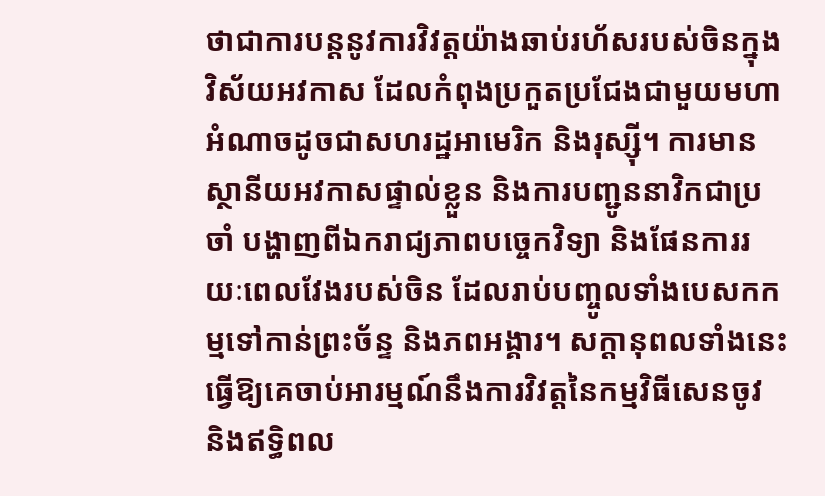ថាជាការបន្តនូវការវិវត្តយ៉ាងឆាប់រហ័សរបស់ចិនក្នុងវិស័យអវកាស ដែលកំពុងប្រកួតប្រជែងជាមួយមហាអំណាចដូចជាសហរដ្ឋអាមេរិក និងរុស្ស៊ី។ ការមានស្ថានីយអវកាសផ្ទាល់ខ្លួន និងការបញ្ជូននាវិកជាប្រចាំ បង្ហាញពីឯករាជ្យភាពបច្ចេកវិទ្យា និងផែនការរយៈពេលវែងរបស់ចិន ដែលរាប់បញ្ចូលទាំងបេសកកម្មទៅកាន់ព្រះច័ន្ទ និងភពអង្គារ។ សក្ដានុពលទាំងនេះធ្វើឱ្យគេចាប់អារម្មណ៍នឹងការវិវត្តនៃកម្មវិធីសេនចូវ និងឥទ្ធិពល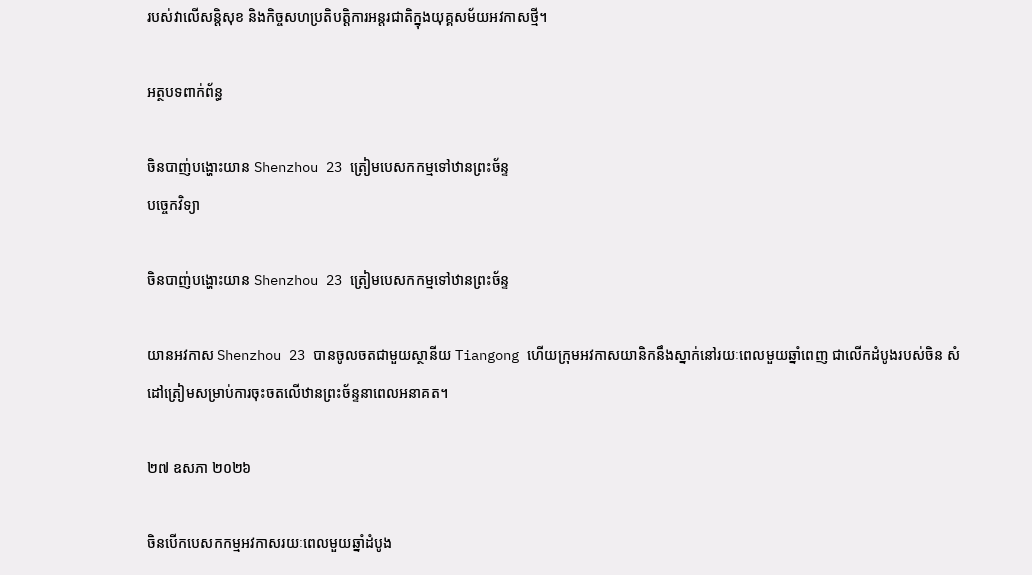របស់វាលើសន្តិសុខ និងកិច្ចសហប្រតិបត្តិការអន្តរជាតិក្នុងយុគ្គសម័យអវកាសថ្មី។

អត្ថបទពាក់ព័ន្ធ

ចិនបាញ់បង្ហោះយាន Shenzhou 23 ត្រៀមបេសកកម្មទៅឋានព្រះច័ន្ទ
បច្ចេកវិទ្យា

ចិនបាញ់បង្ហោះយាន Shenzhou 23 ត្រៀមបេសកកម្មទៅឋានព្រះច័ន្ទ

យានអវកាស Shenzhou 23 បានចូលចតជាមួយស្ថានីយ Tiangong ហើយក្រុមអវកាសយានិកនឹងស្នាក់នៅរយៈពេលមួយឆ្នាំពេញ ជាលើកដំបូងរបស់ចិន សំដៅត្រៀមសម្រាប់ការចុះចតលើឋានព្រះច័ន្ទនាពេលអនាគត។

២៧ ឧសភា ២០២៦

ចិនបើកបេសកកម្មអវកាសរយៈពេលមួយឆ្នាំដំបូង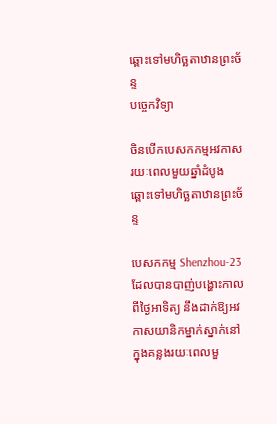ឆ្ពោះទៅមហិច្ឆតាឋានព្រះច័ន្ទ
បច្ចេកវិទ្យា

ចិនបើកបេសកកម្មអវកាសរយៈពេលមួយឆ្នាំដំបូង ឆ្ពោះទៅមហិច្ឆតាឋានព្រះច័ន្ទ

បេសកកម្ម Shenzhou-23 ដែលបានបាញ់បង្ហោះកាលពីថ្ងៃអាទិត្យ នឹងដាក់ឱ្យអវកាសយានិកម្នាក់ស្នាក់នៅក្នុងគន្លងរយៈពេលមួ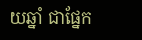យឆ្នាំ ជាផ្នែក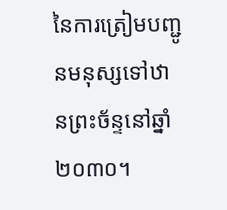នៃការត្រៀមបញ្ជូនមនុស្សទៅឋានព្រះច័ន្ទនៅឆ្នាំ ២០៣០។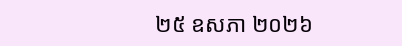២៥ ឧសភា ២០២៦